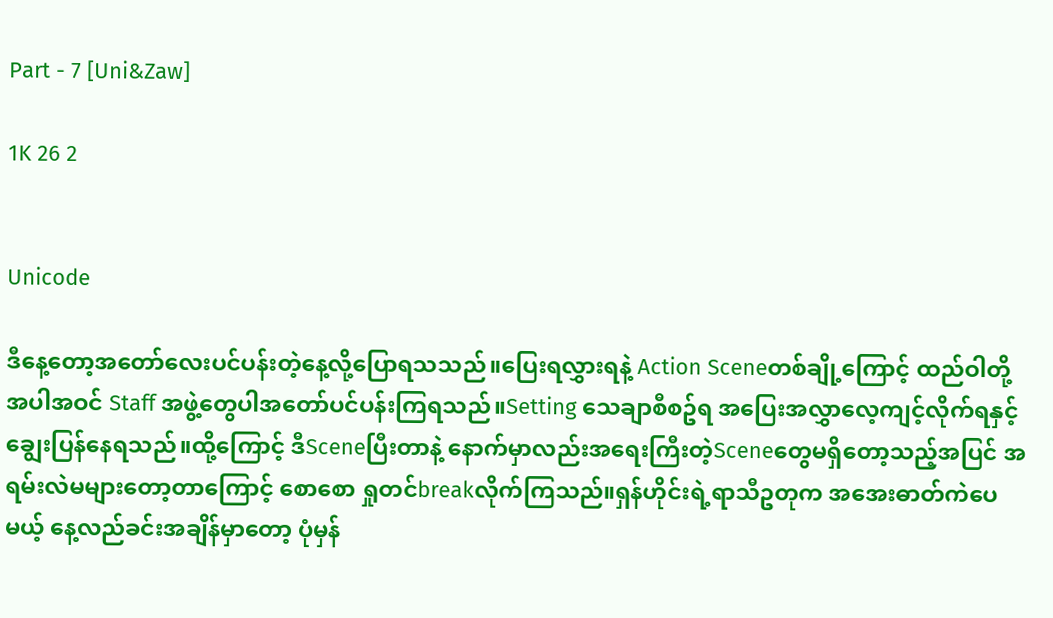Part - 7 [Uni&Zaw]

1K 26 2


Unicode

ဒီနေ့တော့အတော်လေးပင်ပန်းတဲ့နေ့လို့ပြောရသသည်။ပြေးရလွှားရနဲ့ Action Sceneတစ်ချို့ကြောင့် ထည်ဝါတို့အပါအဝင် Staff အဖွဲ့တွေပါအတော်ပင်ပန်းကြရသည်။Setting သေချာစီစဥ်ရ အပြေးအလွှာလေ့ကျင့်လိုက်ရနှင့် ချွေးပြန်နေရသည်။ထို့ကြောင့် ဒီSceneပြီးတာနဲ့ နောက်မှာလည်းအရေးကြီးတဲ့Sceneတွေမရှိတော့သည့်အပြင် အရမ်းလဲမများတော့တာကြောင့် စောစော ရှုတင်breakလိုက်ကြသည်။ရှန်ဟိုင်းရဲ့ရာသီဥတုက အအေးဓာတ်ကဲပေမယ့် နေ့လည်ခင်းအချိန်မှာတော့ ပုံမှန်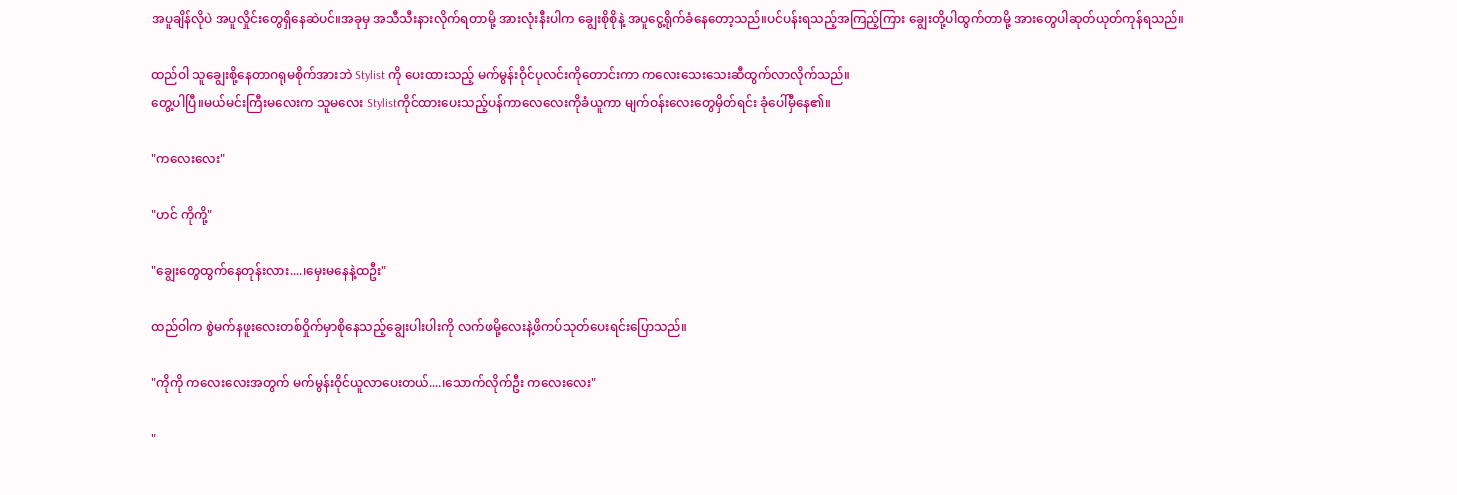အပူချိန်လိုပဲ အပူလှိုင်းတွေရှိနေဆဲပင်။အခုမှ အသီသီးနားလိုက်ရတာမို့ အားလုံးနီးပါက ချွေးစိုစိုနဲ့ အပူငွေ့ရိုက်ခံနေတော့သည်။ပင်ပန်းရသည့်အကြည့်ကြား ချွေးတို့ပါထွက်တာမို့ အားတွေပါဆုတ်ယုတ်ကုန်ရသည်။

ထည်ဝါ သူချွေးစို့နေတာဂရုမစိုက်အားဘဲ Stylist ကို ပေးထားသည့် မက်မွန်းဝိုင်ပုလင်းကိုတောင်းကာ ကလေးသေးသေးဆီထွက်လာလိုက်သည်။
တွေ့ပါပြီ။မယ်မင်းကြီးမလေးက သူမလေး Stylistကိုင်ထားပေးသည့်ပန်ကာလေလေးကိုခံယူကာ မျက်ဝန်းလေးတွေမှိတ်ရင်း ခုံပေါ်မှီနေ၏။

"ကလေးလေး"

"ဟင် ကိုကို့"

"ချွေးတွေထွက်နေတုန်းလား....၊မှေးမနေနဲ့ထဦး"

ထည်ဝါက စွဲမက်နဖူးလေးတစ်ဝှိုက်မှာစိုနေသည့်ချွေးပါးပါးကို လက်ဖမို့လေးနဲ့ဖိကပ်သုတ်ပေးရင်းပြောသည်။

"ကိုကို ကလေးလေးအတွက် မက်မွန်းဝိုင်ယူလာပေးတယ်....၊သောက်လိုက်ဦး ကလေးလေး"

"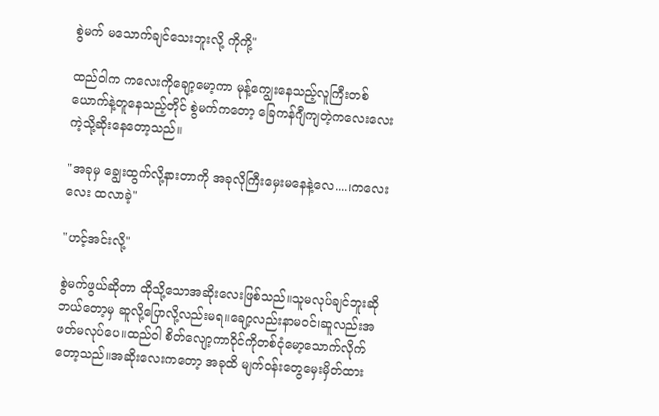စွဲမက် မသောက်ချင်သေးဘူးလို့ ကိုကို့"

ထည်ဝါက ကလေးကိုချော့မော့ကာ မုန့်ကျွေးနေသည့်လူကြီးတစ်ယောက်နဲ့တူနေသည့်တိုင် စွဲမက်ကတော့ ခြေကန်ဂျီကျတဲ့ကလေးလေးကဲ့သို့ဆိုးနေတော့သည်။

"အခုမှ ချွေးထွက်လို့နားတာကို အခုလိုကြီးမှေးမနေနဲ့လေ....၊ကလေးလေး ထလာခဲ့"

"ဟင့်အင်းလို့"

စွဲမက်ဖွယ်ဆိုတာ ထိုသို့သောအဆိုးလေးဖြစ်သည်။သူမလုပ်ချင်ဘူးဆို ဘယ်တော့မှ ဆူလို့ပြောလို့လည်းမရ။ချော့လည်းနာမဝင်၊ဆူလည်းအဖတ်မလုပ်ပေ။ထည်ဝါ စိတ်လျော့ကာဝိုင်ကိုတစ်ငုံမော့သောက်လိုက်တော့သည်။အဆိုးလေးကတော့ အခုထိ မျက်ဝန်းတွေမှေးမှိတ်ထား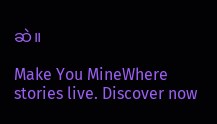ဆဲ။

Make You MineWhere stories live. Discover now